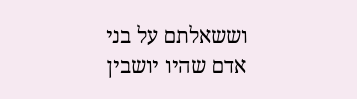וששאלתם על בני אדם שהיו יושבין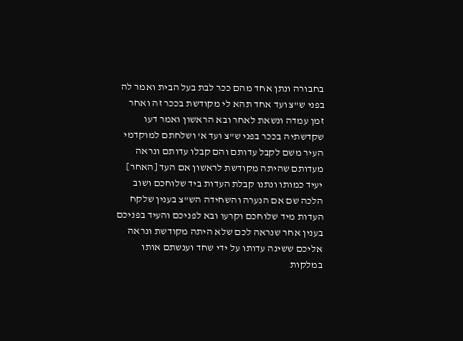בחבורה ונתן אחד מהם ככר לבת בעל הבית ואמר לה בפני ש"צ ועד אחד תהא לי מקודשת בככר זה ואחר זמן עמדה ונשאת לאחר ובא הראשון ואמר דעו שקדשתיה בככר בפני ש"צ ועד א' ושלחתם למוקדמי העיר משם לקבל עדותם והם קבלו עדותם ונראה מעדותם שהיתה מקודשת לראשון אם העד [האחר] יעיד כמותו ונתנו קבלת העדות ביד שלוחכם ושוב הלכה שם אם הנערה והשחידה הש"צ בענין שלקח העדות מיד שלוחכם וקרעו ובא לפניכם והעיד בפניכם בענין אחר שנראה לכם שלא היתה מקודשת ונראה אליכם ששינה עדותו על ידי שחד וענשתם אותו במלקות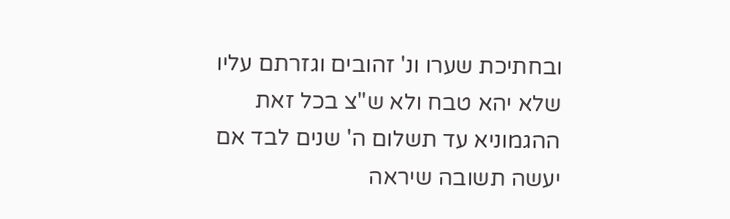ובחתיכת שערו ונ' זהובים וגזרתם עליו שלא יהא טבח ולא ש"צ בכל זאת ההגמוניא עד תשלום ה' שנים לבד אם יעשה תשובה שיראה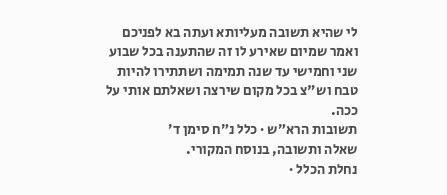לי שהיא תשובה מעליותא ועתה בא לפניכם ואמר שמיום שאירע לו זה שהתענה בכל שבוע שני וחמישי עד שנה תמימה ושתתירו להיות טבח וש"צ בכל מקום שירצה ושאלתם אותי על ככה.
תשובות הרא״ש · כלל נ״ח סימן ד׳
שאלה ותשובה, בנוסח המקורי.
נחלת הכלל ·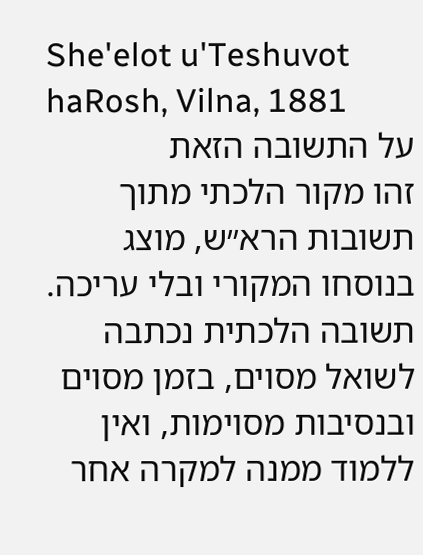She'elot u'Teshuvot haRosh, Vilna, 1881
על התשובה הזאת
זהו מקור הלכתי מתוך תשובות הרא״ש, מוצג בנוסחו המקורי ובלי עריכה. תשובה הלכתית נכתבה לשואל מסוים, בזמן מסוים ובנסיבות מסוימות, ואין ללמוד ממנה למקרה אחר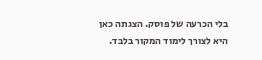בלי הכרעה של פוסק. הצגתה כאן היא לצורך לימוד המקור בלבד.